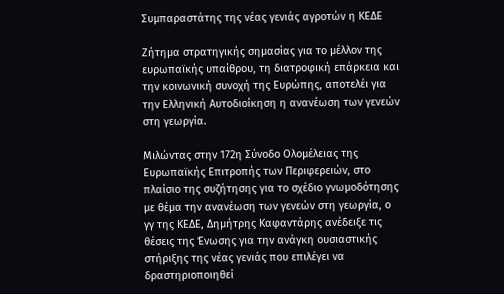Συμπαραστάτης της νέας γενιάς αγροτών η ΚΕΔΕ

Ζήτημα στρατηγικής σημασίας για το μέλλον της ευρωπαϊκής υπαίθρου, τη διατροφική επάρκεια και την κοινωνική συνοχή της Ευρώπης, αποτελέι για την Ελληνική Αυτοδιοίκηση η ανανέωση των γενεών στη γεωργία.

Μιλώντας στην 172η Σύνοδο Ολομέλειας της Ευρωπαϊκής Επιτροπής των Περιφερειών, στο πλαίσιο της συζήτησης για το σχέδιο γνωμοδότησης με θέμα την ανανέωση των γενεών στη γεωργία, ο γγ της ΚΕΔΕ, Δημήτρης Καφαντάρης ανέδειξε τις θέσεις της Ένωσης για την ανάγκη ουσιαστικής στήριξης της νέας γενιάς που επιλέγει να δραστηριοποιηθεί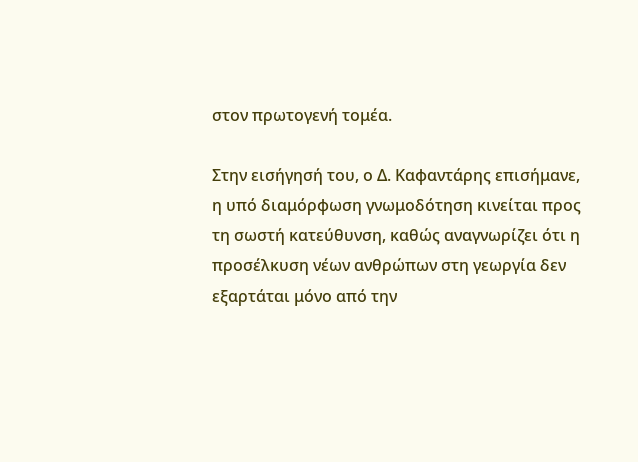στον πρωτογενή τομέα.

Στην εισήγησή του, ο Δ. Καφαντάρης επισήμανε, η υπό διαμόρφωση γνωμοδότηση κινείται προς τη σωστή κατεύθυνση, καθώς αναγνωρίζει ότι η προσέλκυση νέων ανθρώπων στη γεωργία δεν εξαρτάται μόνο από την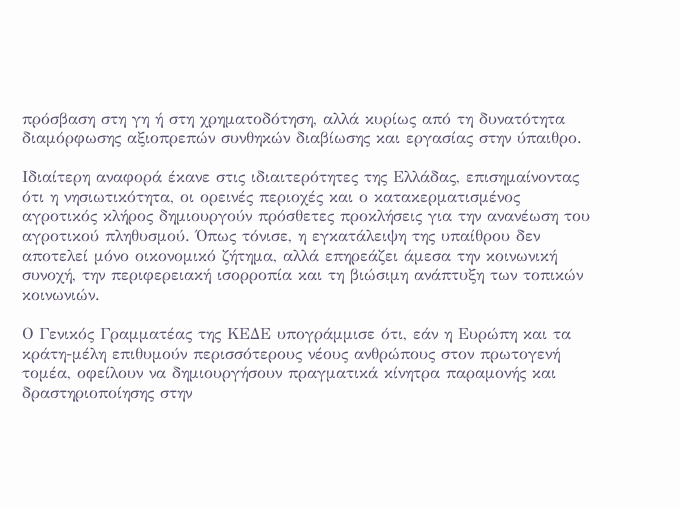πρόσβαση στη γη ή στη χρηματοδότηση, αλλά κυρίως από τη δυνατότητα διαμόρφωσης αξιοπρεπών συνθηκών διαβίωσης και εργασίας στην ύπαιθρο.

Ιδιαίτερη αναφορά έκανε στις ιδιαιτερότητες της Ελλάδας, επισημαίνοντας ότι η νησιωτικότητα, οι ορεινές περιοχές και ο κατακερματισμένος αγροτικός κλήρος δημιουργούν πρόσθετες προκλήσεις για την ανανέωση του αγροτικού πληθυσμού. Όπως τόνισε, η εγκατάλειψη της υπαίθρου δεν αποτελεί μόνο οικονομικό ζήτημα, αλλά επηρεάζει άμεσα την κοινωνική συνοχή, την περιφερειακή ισορροπία και τη βιώσιμη ανάπτυξη των τοπικών κοινωνιών.

Ο Γενικός Γραμματέας της ΚΕΔΕ υπογράμμισε ότι, εάν η Ευρώπη και τα κράτη-μέλη επιθυμούν περισσότερους νέους ανθρώπους στον πρωτογενή τομέα, οφείλουν να δημιουργήσουν πραγματικά κίνητρα παραμονής και δραστηριοποίησης στην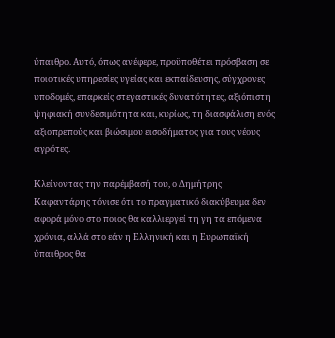ύπαιθρο. Αυτό, όπως ανέφερε, προϋποθέτει πρόσβαση σε ποιοτικές υπηρεσίες υγείας και εκπαίδευσης, σύγχρονες υποδομές, επαρκείς στεγαστικές δυνατότητες, αξιόπιστη ψηφιακή συνδεσιμότητα και, κυρίως, τη διασφάλιση ενός αξιοπρεπούς και βιώσιμου εισοδήματος για τους νέους αγρότες.

Κλείνοντας την παρέμβασή του, ο Δημήτρης Καφαντάρης τόνισε ότι το πραγματικό διακύβευμα δεν αφορά μόνο στο ποιος θα καλλιεργεί τη γη τα επόμενα χρόνια, αλλά στο εάν η Ελληνική και η Ευρωπαϊκή ύπαιθρος θα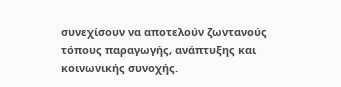συνεχίσουν να αποτελούν ζωντανούς τόπους παραγωγής, ανάπτυξης και κοινωνικής συνοχής.